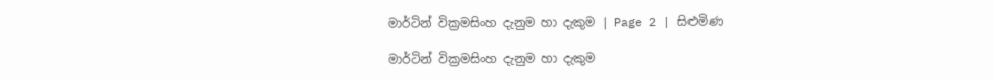මාර්ටින් වික්‍රමසිංහ දැනුම හා දැකුම | Page 2 | සිළුමිණ

මාර්ටින් වික්‍රමසිංහ දැනුම හා දැකුම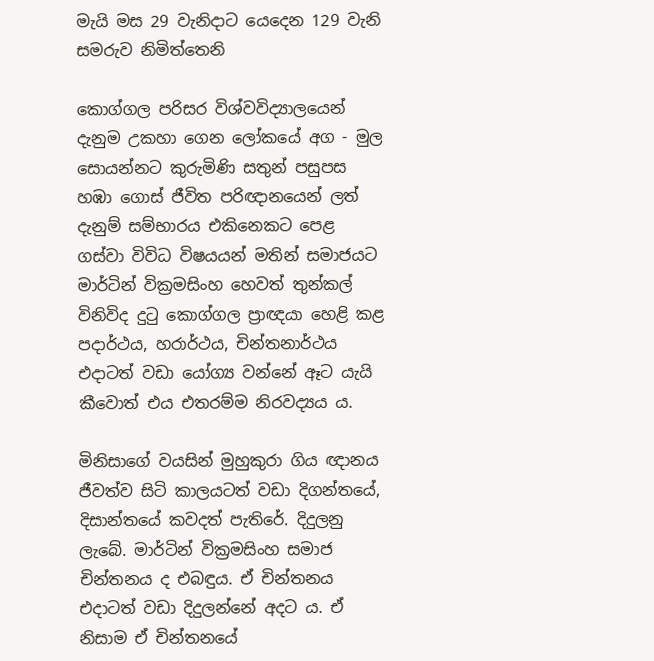මැයි මස 29 වැනිදාට යෙදෙන 129 වැනි සමරුව නිමිත්තෙනි

කොග්ගල පරිසර විශ්වවිද්‍යාලයෙන් දැනුම උකහා ගෙන ලෝකයේ අග - මුල සොයන්නට කුරුමිණි සතුන් පසුපස හඹා ගොස් ජීවිත පරිඥානයෙන් ලත් දැනුම් සම්භාරය එකිනෙකට පෙළ ගස්වා විවිධ විෂයයන් මතින් සමාජයට මාර්ටින් වික්‍රමසිංහ හෙවත් තුන්කල් විනිවිද දුටු කොග්ගල ප්‍රාඥයා හෙළි කළ පදාර්ථය, හරාර්ථය, චින්තනාර්ථය එදාටත් වඩා යෝග්‍ය වන්නේ ඈට යැයි කීවොත් එය එතරම්ම නිරවද්‍යය ය.

මිනිසාගේ වයසින් මුහුකුරා ගිය ඥානය ජීවත්ව සිටි කාලයටත් වඩා දිගන්තයේ, දිසාන්තයේ කවදත් පැතිරේ. දිදුලනු ලැබේ. මාර්ටින් වික්‍රමසිංහ සමාජ චින්තනය ද එබඳුය. ඒ චින්තනය එදාටත් වඩා දිදුලන්නේ අදට ය. ඒ නිසාම ඒ චින්තනයේ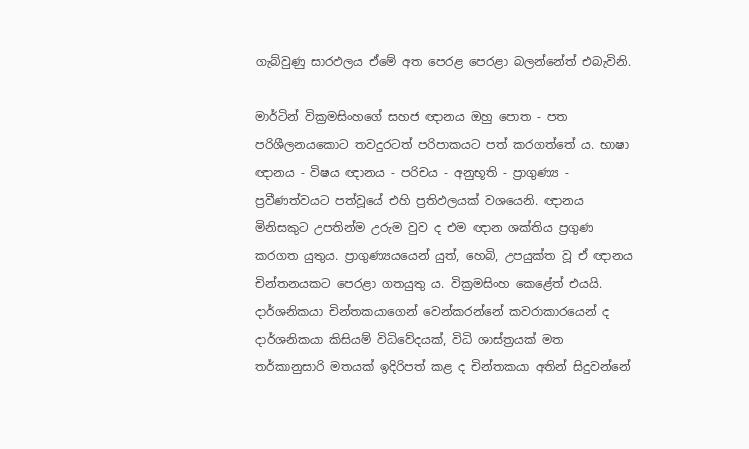ගැබ්වුණු සාරඵලය ඒමේ අත පෙරළ පෙරළා බලන්නේත් එබැවිනි.

මාර්ටින් වික්‍රමසිංහගේ සහජ ඥානය ඔහු පොත - පත පරිශීලනයකොට තවදුරටත් පරිපාකයට පත් කරගත්තේ ය. භාෂා ඥානය - විෂය ඥානය - පරිචය - අනුභූති - ප්‍රාගුණ්‍ය - ප්‍රවීණත්වයට පත්වූයේ එහි ප්‍රතිඵලයක් වශයෙනි. ඥානය මිනිසකුට උපතින්ම උරුම වුව ද එම ඥාන ශක්තිය ප්‍රගුණ කරගත යුතුය. ප්‍රාගුණ්‍යයයෙන් යුත්, හෙබි, උපයුක්ත වූ ඒ ඥානය චින්තනයකට පෙරළා ගතයුතු ය. වික්‍රමසිංහ කෙළේත් එයයි. දාර්ශනිකයා චින්තකයාගෙන් වෙන්කරන්නේ කවරාකාරයෙන් ද දාර්ශනිකයා කිසියම් විධිවේදයක්, විධි ශාස්ත්‍රයක් මත තර්කානුසාරි මතයක් ඉදිරිපත් කළ ද චින්තකයා අතින් සිදුවන්නේ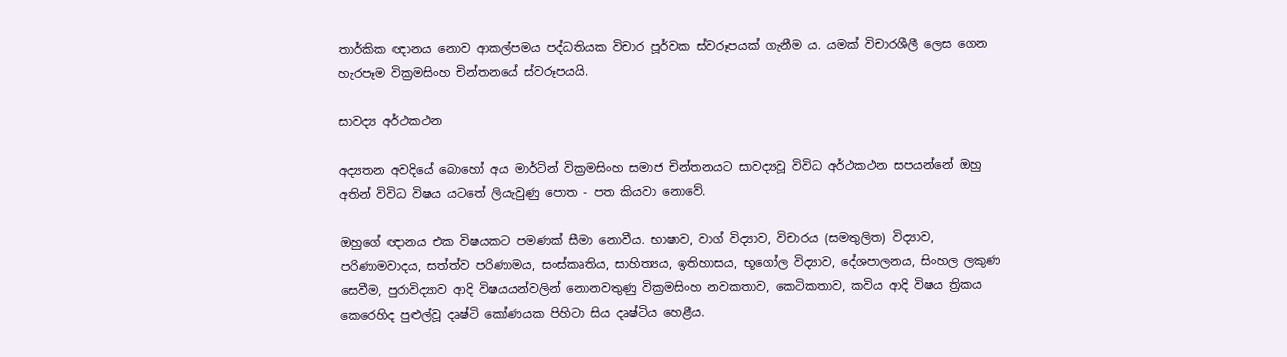තාර්කික ඥානය නොව ආකල්පමය පද්ධතියක විචාර පූර්වක ස්වරූපයක් ගැනීම ය. යමක් විචාරශීලී ලෙස ගෙන හැරපෑම වික්‍රමසිංහ චින්තනයේ ස්වරූපයයි.

සාවද්‍ය අර්ථකථන

අද්‍යතන අවදියේ බොහෝ අය මාර්ටින් වික්‍රමසිංහ සමාජ චින්තනයට සාවද්‍යවූ ‍විවිධ අර්ථකථන සපයන්නේ ඔහු අතින් විවිධ විෂය යටතේ ලියැවුණු පොත - පත කියවා නොවේ.

ඔහුගේ ඥානය එක විෂයකට පමණක් සීමා නොවීය. භාෂාව, වාග් විද්‍යාව, විචාරය (සමතුලිත) විද්‍යාව, පරිණාමවාදය, සත්ත්ව පරිණාමය, සංස්කෘතිය, සාහිත්‍යය, ඉතිහාසය, භූගෝල විද්‍යාව, දේශපාලනය, සිංහල ලකුණ සෙවීම, පුරාවිද්‍යාව ආදි විෂයයන්වලින් නොනවතුණු වික්‍රමසිංහ නවකතාව, කෙටිකතාව, කවිය ආදි විෂය ත්‍රිකය කෙරෙහිද පුළුල්වූ දෘෂ්ටි කෝණයක පිහිටා සිය දෘෂ්ටිය හෙළීය‍.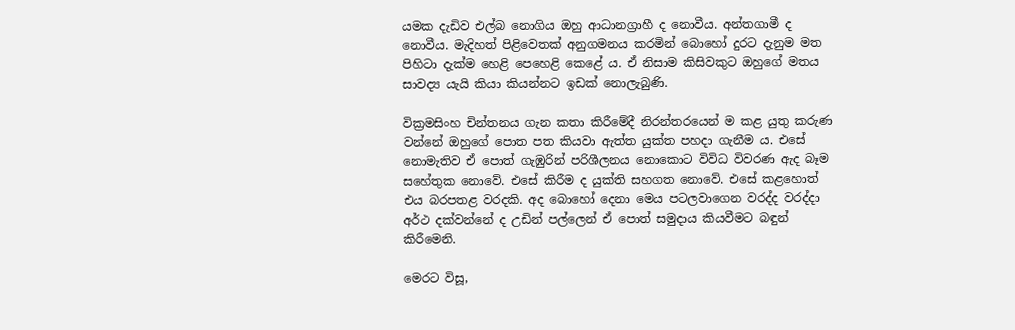යමක දැඩිව එල්බ නොගිය ඔහු ආධානග්‍රාහී ද නොවීය‍. අන්තගාමී ද නොවීය‍. මැදිහත් පිළිවෙතක් අනුගමනය කරමින් බොහෝ දුරට දැනුම මත පිහිටා දැක්ම හෙළි පෙහෙළි කෙළේ ය. ඒ නිසාම කිසිවකුට ඔහුගේ මතය සාවද්‍ය යැයි කියා කියන්නට ඉඩක් නොලැබුණි.

වික්‍රමසිංහ චින්තනය ගැන කතා කිරීමේදී නිරන්තරයෙන් ම කළ යුතු කරුණ වන්නේ ඔහුගේ පොත පත කියවා ඇත්ත යුක්ත පහදා ගැනීම ය. එසේ නොමැතිව ඒ පොත් ගැඹුරින් පරිශීලනය නොකොට විවිධ විවරණ ඇද බෑම සහේතුක නොවේ. එසේ කිරීම ද යුක්ති සහගත නොවේ. එසේ කළහොත් එය බරපතළ වරදකි. අද බොහෝ දෙනා මෙය පටලවාගෙන වරද්ද වරද්දා අර්ථ දක්වන්නේ ද උඩින් පල්ලෙන් ඒ පොත් සමුදාය කියවීමට බඳුන් කිරීමෙනි.

මෙරට විසූ,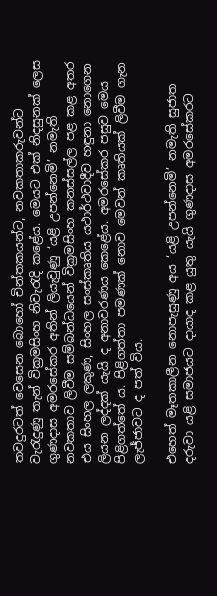තවදුරටත් වෙසෙන බොහෝ චින්තකයන්ට, නවකතාකරුවන්ට වැරැදුණු තැන් වික්‍රමසිංහ නිවැරැදි කළේය. මෙයට එක් නිදසුනක් ලෙස ගුණදාස අමරසේකර අතින් ලියැවුණු ‘යළි උපන්නෙමි’ නමැති නවකතාව ලිවීම සම්බන්ධයෙන් වික්‍රමසිංහ කනස්සල්ල පළ කළ අතර එය සිංහල ලකුණ, සිංහල සංස්කෘතිය යථාර්ථවාදීව හඳුනා නොගෙන ලියන ලද්දක් යැයි ද අනාවරණය කෙළේය. අමරසේකර පසුව මෙය පිළිගත්තේ ය. පිළිගත්තා පමණක් නොව මෙවන් කෘතියක් ලිවීම ගැන ලැජ්ජාවට ද පත් විය.

එහෙත් මෑතකාලීන නොපැසුණු අය ‘යළි උපන්නෙමි’ නමැති සුජාත දරුවා යළි සමාජයට දායාද කළ යුතු යැයි ගුණදාස අමරසේකරට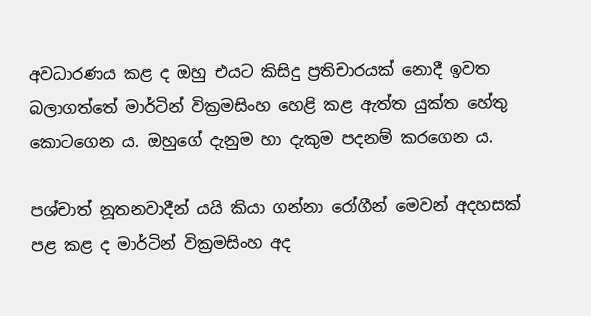අවධාරණය කළ ද ඔහු එයට කිසිදු ප්‍රතිචාරයක් නොදී ඉවත බලාගත්තේ මාර්ටින් වික්‍රමසිංහ හෙළි කළ ඇත්ත යුක්ත හේතු කොටගෙන ය. ඔහුගේ දැනුම හා දැකුම පදනම් කරගෙන ය.

පශ්චාත් නූතනවාදීන් යයි කියා ගන්නා රෝගීන් මෙවන් අදහසක් පළ කළ ද මාර්ටින් වික්‍රමසිංහ අද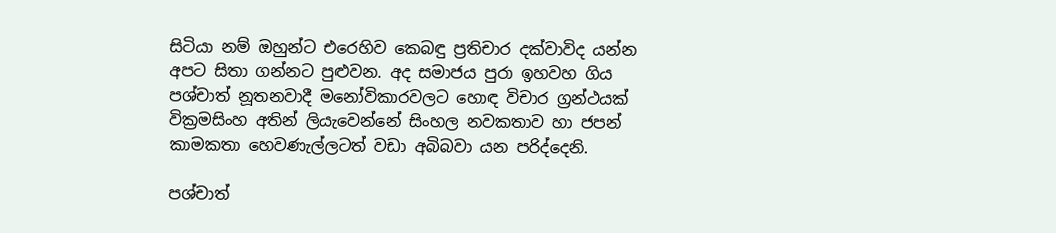සිටියා නම් ඔහුන්ට එරෙහිව කෙබඳු ප්‍රතිචාර දක්වාවිද යන්න අපට සිතා ගන්නට පුළුවන. අද සමාජය පුරා ඉහවහ ගිය පශ්චාත් නූතනවාදී මනෝවිකාරවලට හොඳ විචාර ග්‍රන්ථයක් වික්‍රමසිංහ අතින් ලියැවෙන්නේ සිංහල නවකතාව හා ජපන් කාමකතා හෙවණැල්ලටත් වඩා අබිබවා යන පරිද්දෙනි.

පශ්චාත්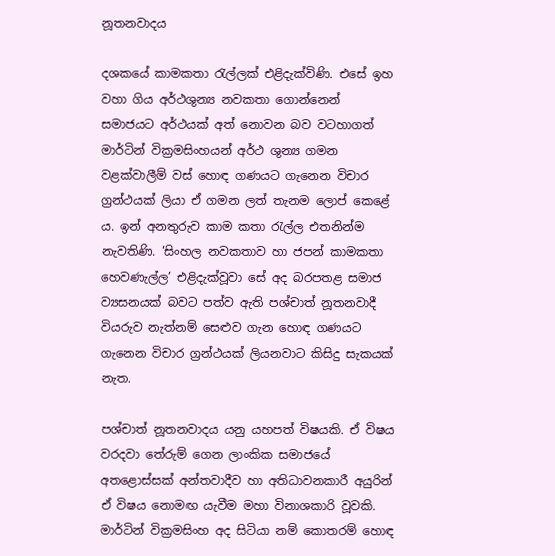නූතනවාදය

දශකයේ කාමකතා රැල්ලක් එළිදැක්විණි. එසේ ඉහ වහා ගිය අර්ථශුන්‍ය නවකතා ගොන්නෙන් සමාජයට අර්ථයක් අත් නොවන බව වටහාගත් මාර්ටින් වික්‍රමසිංහයන් අර්ථ ශුන්‍ය ගමන වළක්වාලීම් වස් හොඳ ගණයට ගැනෙන විචාර ග්‍රන්ථයක් ලියා ඒ ගමන ලත් තැනම ලොප් කෙළේ ය. ඉන් අනතුරුව කාම කතා රැල්ල එතනින්ම නැවතිණි. ‘සිංහල නවකතාව හා ජපන් කාමකතා හෙවණැල්ල’ එළිදැක්වූවා සේ අද බරපතළ සමාජ ව්‍යසනයක් බවට පත්ව ඇති පශ්චාත් නූතනවාදී වියරුව නැත්නම් සෙළුව ගැන හොඳ ගණයට ගැනෙන විචාර ග්‍රන්ථයක් ලියනවාට කිසිදු සැකයක් නැත.

පශ්චාත් නූතනවාදය යනු යහපත් විෂයකි. ඒ විෂය වරදවා තේරුම් ගෙන ලාංකික සමාජයේ අතළොස්සක් අන්තවාදීව හා අතිධාවනකාරී අයුරින් ඒ විෂය නොමඟ යැවීම මහා විනාශකාරි වූවකි. මාර්ටින් වික්‍රමසිංහ අද සිටියා නම් කොතරම් හොඳ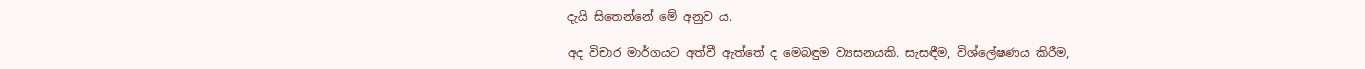දැයි සිතෙන්නේ මේ අනුව ය.

අද විචාර මාර්ගයට අත්වී ඇත්තේ ද මෙබඳුම ව්‍යසනයකි. සැසඳීම, විශ්ලේෂණය කිරීම,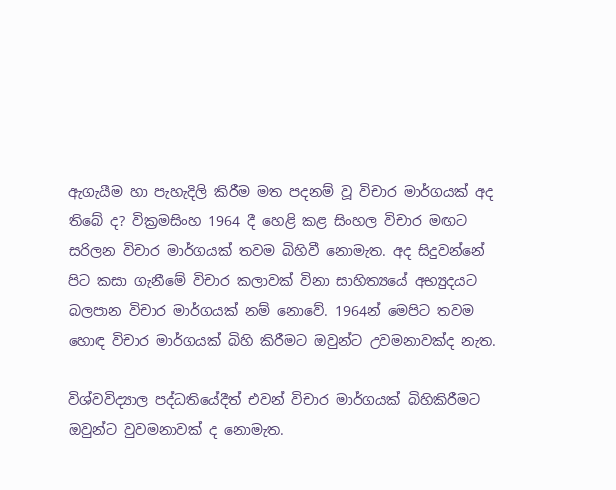ඇගැයීම හා පැහැදිලි කිරීම මත පදනම් වූ විචාර මාර්ගයක් අද තිබේ ද? වික්‍රමසිංහ 1964 දී හෙළි කළ සිංහල විචාර මඟට සරිලන විචාර මාර්ගයක් තවම බිහිවී නොමැත‍. අද සිදුවන්නේ පිට කසා ගැනීමේ විචාර කලාවක් විනා සාහිත්‍යයේ අභ්‍යුදයට බලපාන විචාර මාර්ගයක් නම් නොවේ. 1964න් මෙපිට තවම හොඳ විචාර මාර්ගයක් බිහි කිරීමට ඔවුන්ට උවමනාවක්ද නැත.

විශ්වවිද්‍යාල පද්ධතියේදීත් එවන් විචාර මාර්ගයක් බිහිකිරීමට ඔවුන්ට වුවමනාවක් ද නොමැත.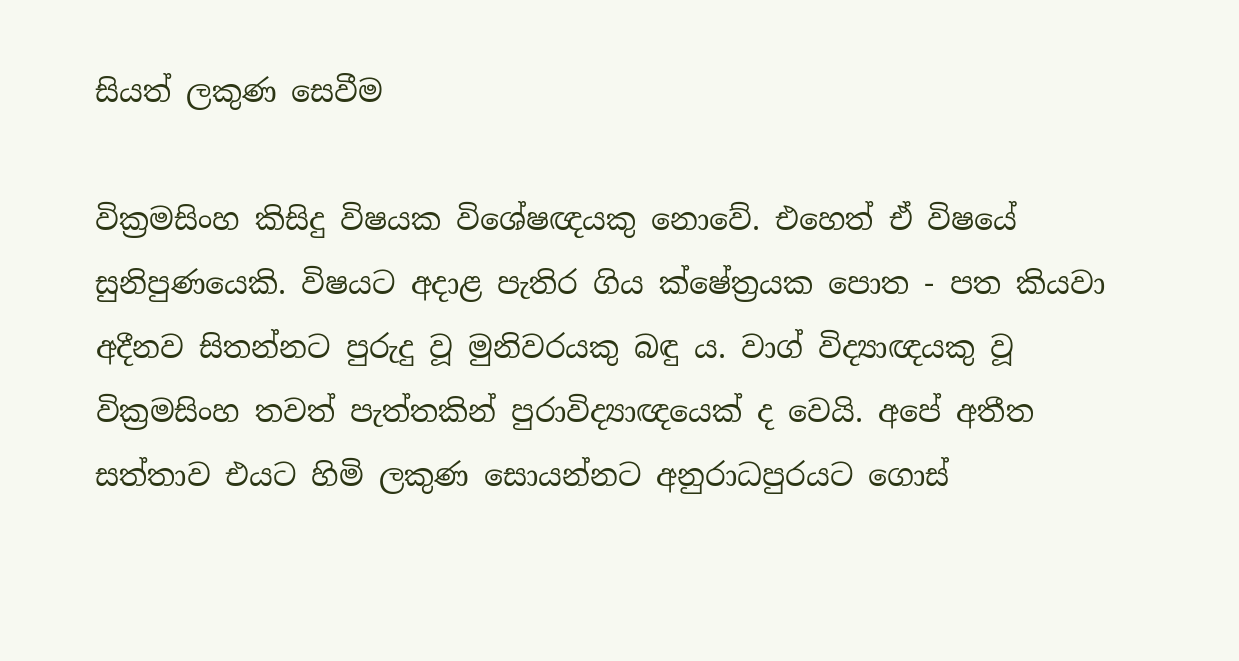සියත් ලකුණ සෙවීම

වික්‍රමසිංහ කිසිදු විෂයක විශේෂඥයකු නොවේ. එහෙත් ඒ විෂයේ සුනිපුණයෙකි. විෂයට අදාළ පැතිර ගිය ක්ෂේත්‍රයක පොත - පත කියවා අදීනව සිතන්නට පුරුදු වූ මුනිවරයකු බඳු ය. වාග් විද්‍යාඥයකු වූ වික්‍රමසිංහ තවත් පැත්තකින් පුරාවිද්‍යාඥයෙක් ද වෙයි. අපේ අතීත සත්තාව එයට හිමි ලකුණ සොයන්නට අනුරාධපුරයට ගොස්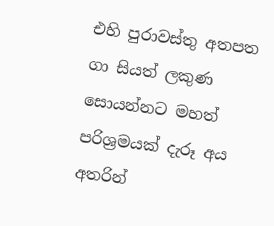එහි පුරාවස්තු අතපත ගා සියත් ලකුණ සොයන්නට මහත් පරිශ්‍රමයක් දැරූ අය අතරින්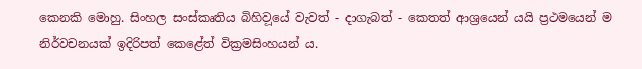කෙනකි මොහු. සිංහල සංස්කෘතිය බිහිව‍ූයේ වැවත් - දාගැබත් - කෙතත් ආශ්‍රයෙන් යයි ප්‍රථමයෙන් ම නිර්වචනයක් ඉදිරිපත් කෙළේත් වික්‍රමසිංහයන් ය.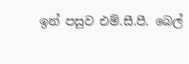ඉන් පසුව එම්.සී‍.පී. බෙල්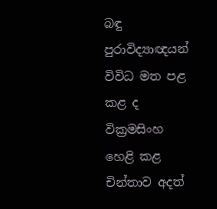බඳු පුරාවිද්‍යාඥයන් විවිධ මත පළ කළ ද වික්‍රමසිංහ හෙළි කළ චින්තාව අදත්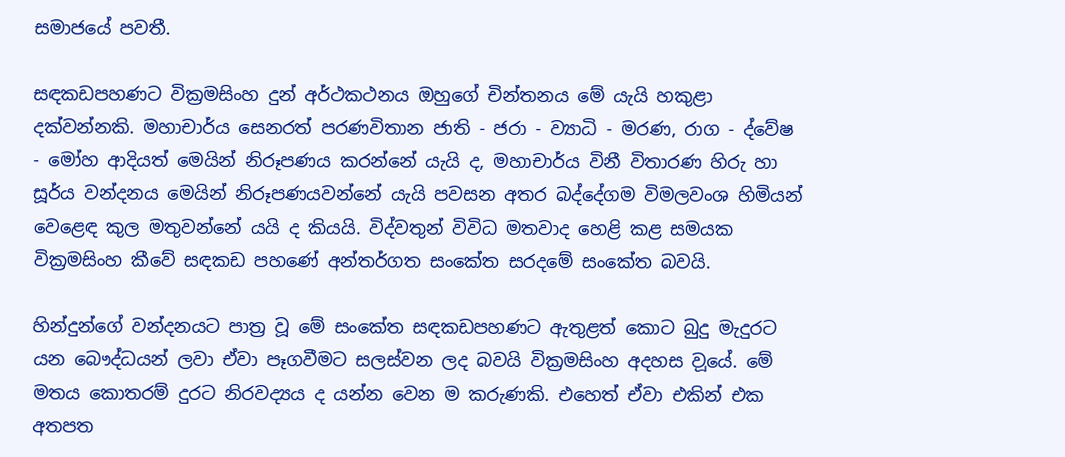සමාජයේ පවතී.

සඳකඩපහණට වික්‍රමසිංහ දුන් අර්ථකථනය ඔහුගේ චින්තනය මේ යැයි හකුළා දක්වන්නකි. මහාචාර්ය සෙනරත් පරණවිතාන ජාති - ජරා - ව්‍යාධි - මරණ, රාග - ද්වේෂ - මෝහ ආදියත් මෙයින් නිරූපණය කරන්නේ යැයි ද, මහාචාර්ය විනී විතාරණ හිරු හා සූර්ය වන්දනය මෙයින් නිරූපණයවන්නේ යැයි පවසන අතර බද්දේගම විමලවංශ හිමියන් වෙළෙඳ කුල මතුවන්නේ යයි ද කියයි. විද්වතුන් විවිධ මතවාද හෙළි කළ සමයක වික්‍රමසිංහ කීවේ සඳකඩ පහණේ අන්තර්ගත සංකේත සරදමේ සංකේත බවයි.

හින්දුන්ගේ වන්දනයට පාත්‍ර වූ මේ සංකේත සඳකඩපහණට ඇතුළත් කොට බුදු මැදුරට යන බෞද්ධයන් ලවා ඒවා පෑගවීමට සලස්වන ලද බවයි වික්‍රමසිංහ අදහස ව‍ූයේ. මේ මතය කොතරම් දුරට නිරවද්‍යය ද යන්න වෙන ම කරුණකි. එහෙත් ඒවා එකින් එක අතපත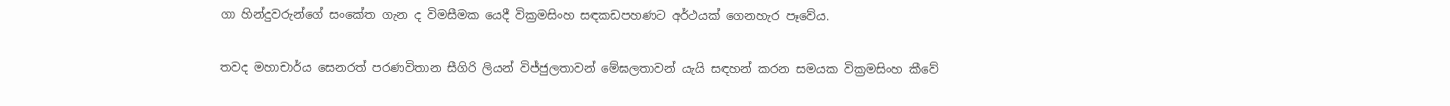ගා හින්දුවරුන්ගේ සංකේත ගැන ද විමසීමක යෙදී වික්‍රමසිංහ සඳකඩපහණට අර්ථයක් ගෙනහැර පෑවේය.

තවද මහාචාර්ය සෙනරත් පරණවිතාන සීගිරි ලියන් විජ්ජුලතාවන් මේඝලතාවන් යැයි සඳහන් කරන සමයක වික්‍රමසිංහ කීවේ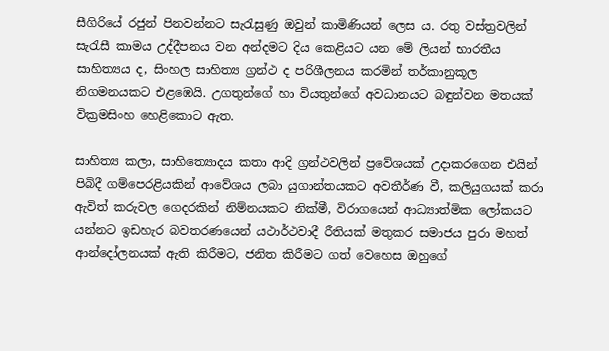සීගිරියේ රජුන් පිනවන්නට සැරැසුණු ඔවුන් කාමිණියන් ලෙස ය. රතු වස්ත්‍රවලින් සැරැසී කාමය උද්දීපනය වන අන්දමට දිය කෙළියට යන මේ ලියන් භාරතීය සාහිත්‍යය ද, සිංහල සාහිත්‍ය ග්‍රන්ථ ද පරිශීලනය කරමින් තර්කානුකූල නිගමනයකට එළඹෙයි. උගතුන්ගේ හා වියතුන්ගේ අවධානයට බඳුන්වන මතයක් වික්‍රමසිංහ හෙළිකොට ඇත.

සාහිත්‍ය කලා, සාහිත්‍යොදය කතා ආදි ග්‍රන්ථවලින් ප්‍රවේශයක් ‍උදාකරගෙන එයින් පිබිදී ගම්පෙරළියකින් ආවේශය ලබා යුගාන්තයකට අවතීර්ණ වී, කලියුගයක් කරා ඇවිත් කරුවල ගෙදරකින් නිම්නයකට නික්මී, විරාගයෙන් ආධ්‍යාත්මික ලෝකයට යන්නට ඉඩහැර බවතරණයෙන් යථාර්ථවාදී රීතියක් මතුකර සමාජය පුරා මහත් ආන්දෝලනයක් ඇති කිරීමට, ජනිත කිරීමට ගත් වෙහෙස ඔහුගේ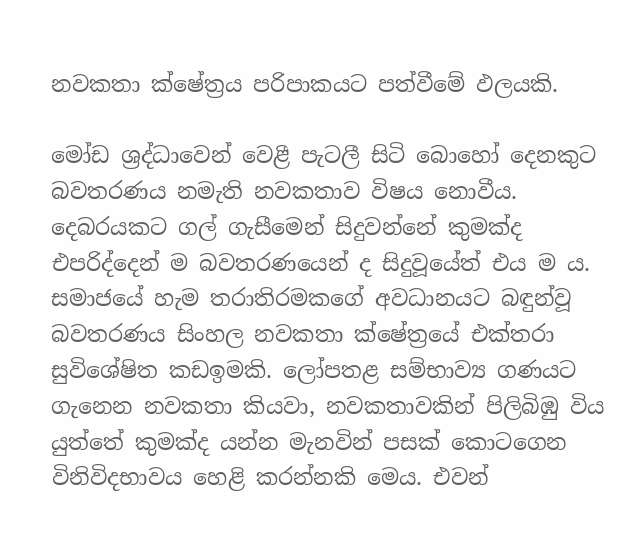නවකතා ක්ෂේත්‍රය පරිපාකයට පත්වීමේ ඵලයකි.

මෝඩ ශ්‍රද්ධාවෙන් වෙළී පැටලී සිටි බොහෝ දෙනකුට බවතරණය නමැති නවකතාව විෂය නොවීය. දෙබරයකට ගල් ගැසීමෙන් සිදුවන්නේ කුමක්ද එපරිද්දෙන් ම බවතරණයෙන් ද සිදුවූයේත් එය ම ය. සමාජයේ හැම තරාතිරමකගේ අවධානයට බඳුන්වූ බවතරණය සිංහල නවකතා ක්ෂේත්‍රයේ එක්තරා සුවිශේෂිත කඩඉමකි. ලෝපතළ සම්භාව්‍ය ගණයට ගැනෙන නවකතා කියවා, නවකතාවකින් පිලිබිඹු විය යුත්තේ කුමක්ද යන්න මැනවින් පසක් කොටගෙන විනිවිදභාවය හෙළි කරන්නකි මෙය. එවන්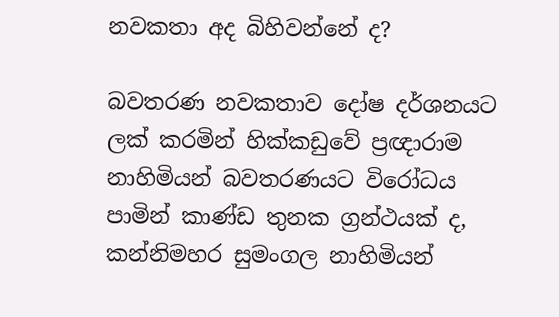නවකතා අද බිහිවන්නේ ද?

බවතරණ නවකතාව දෝෂ දර්ශනයට ලක් කරමින් හික්කඩුවේ ප්‍රඥාරාම නාහිමියන් බවතරණයට වි‍රෝධය පාමින් කාණ්ඩ තුනක ග්‍රන්ථයක් ද, කන්නිමහර සුමංගල නාහිමියන්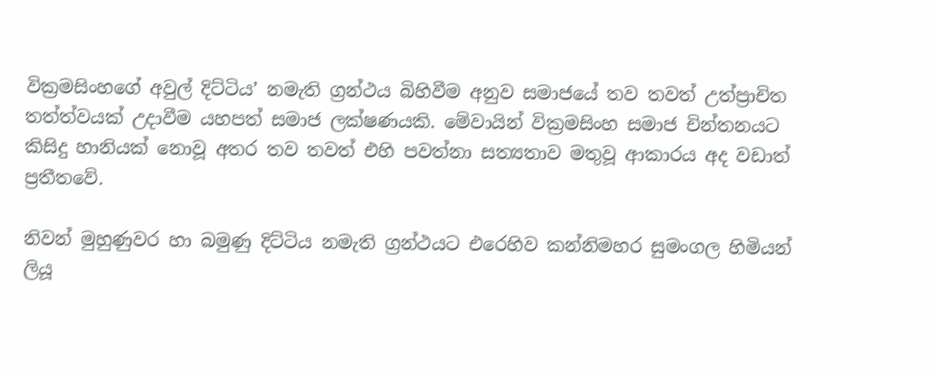වික්‍රමසිංහගේ අවුල් දිට්ටිය’ නමැති ග්‍රන්ථය බිහිවීම අනුව සමාජයේ තව තවත් උත්ප්‍රාචිත තත්ත්වයක් උදාවීම යහපත් සමාජ ලක්ෂණයකි. මේවායින් වික්‍රමසිංහ සමාජ චින්තනයට කිසිදු හානියක් නොවූ අතර තව තවත් එහි පවත්නා සත්‍යතාව මතුවූ ආකාරය අද වඩාත් ප්‍රතීතවේ.

නිවන් මුහුණුවර හා බමුණු දිට්ටිය නමැති ග්‍රන්ථයට එරෙහිව කන්නිමහර සුමංගල හිමියන් ලියූ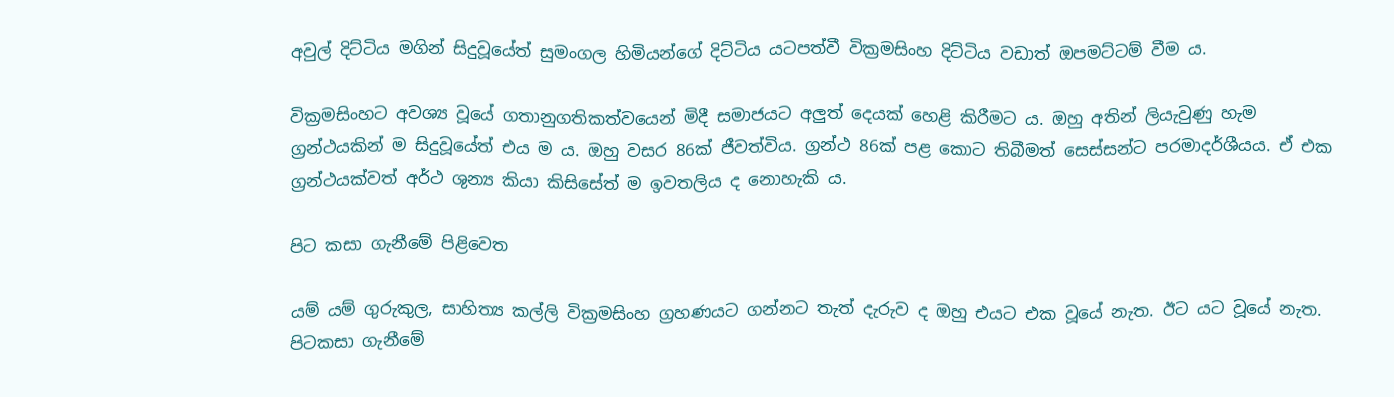අවුල් දිට්ටිය මගින් සිදුවූයේත් සුමංගල හිමියන්ගේ දිට්ටිය යටපත්වී වික්‍රමසිංහ දිට්ටිය වඩාත් ඔපමට්ටම් වීම ය.

වික්‍රමසිංහට අවශ්‍ය වූයේ ගතානුගතිකත්වයෙන් මිදී සමාජයට අලුත් දෙයක් හෙළි කිරීමට ය. ඔහු අතින් ලියැවුණු හැම ග්‍රන්ථයකින් ම සිදුවූයේත් එය ම ය. ඔහු වසර 86ක් ජීවත්විය. ග්‍රන්ථ 86ක් පළ කොට තිබීමත් සෙස්සන්ට පරමාදර්ශීයය. ඒ එක ග්‍රන්ථයක්වත් අර්ථ ශුන්‍ය කියා කිසිසේත් ම ඉවතලිය ද නොහැකි ය.

පිට කසා ගැනීමේ පිළිවෙත

යම් යම් ගුරුකුල, සාහිත්‍ය කල්ලි වික්‍රමසිංහ ග්‍රහණයට ගන්නට තැත් දැරුව ද ඔහු එයට එක වූයේ නැත. ඊට යට වූයේ නැත. පිටකසා ගැනීමේ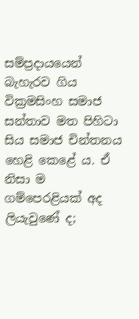සම්ප්‍රදායයෙන් බැහැරව ගිය වික්‍රමසිංහ සමාජ සන්තාව මත පිහිටා සිය සමාජ චින්තනය හෙළි කෙළේ ය. ඒ නිසා ම ගම්පෙරළියක් අද ලියැවුණේ ද;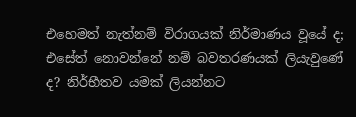එහෙමත් නැත්නම් විරාගයක් නිර්මාණය වූයේ ද; එසේත් නොවන්නේ නම් බවතරණයක් ලියැවුණේ ද? නිර්භීතව යමක් ලියන්නට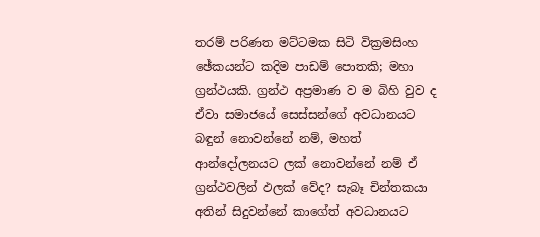තරම් පරිණත මට්ටමක සිටි වික්‍රමසිංහ ඡේකයන්ට කදිම පාඩම් පොතකි; මහා ග්‍රන්ථයකි. ග්‍රන්ථ අප්‍රමාණ ව ම බිහි වුව ද ඒවා සමාජයේ සෙස්සන්ගේ අවධානයට බඳුන් නොවන්නේ නම්, මහත් ආන්දෝලනයට ලක් නොවන්නේ නම් ඒ ග්‍රන්ථවලින් ඵලක් වේද? සැබෑ චින්තකයා අතින් සිදුවන්නේ කාගේත් අවධානයට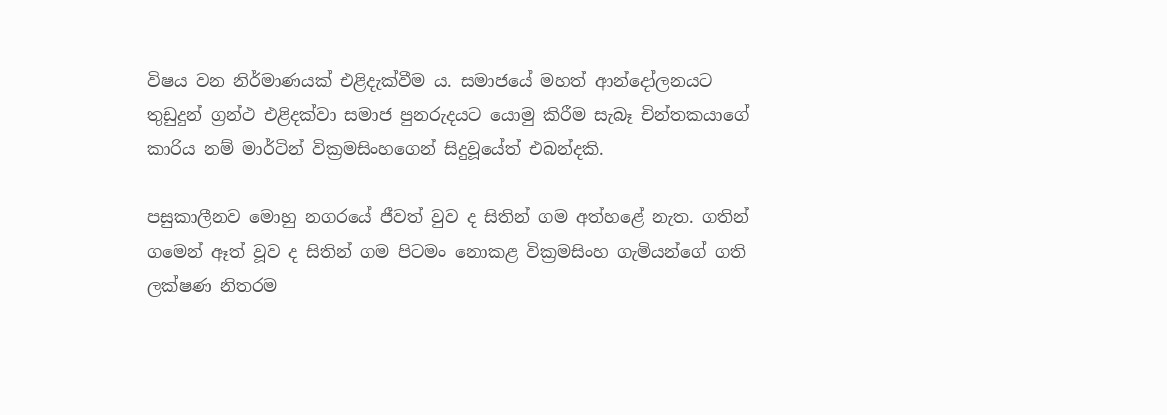විෂය වන නිර්මාණයක් එළිදැක්වීම ය‍. සමාජයේ මහත් ආන්දෝලනයට තුඩුදුන් ග්‍රන්ථ එළිදක්වා සමාජ පුනරුදයට යොමු කිරීම සැබෑ චින්තකයාගේ කාරිය නම් මාර්ටින් වික්‍රමසිංහගෙන් සිදුවූයේත් එබන්දකි.

පසුකාලීනව මොහු නගරයේ ජීවත් වුව ද සිතින් ගම අත්හළේ නැත. ගතින් ගමෙන් ඈත් වූව ද සිතින් ගම පිටමං නොකළ වික්‍රමසිංහ ගැමියන්ගේ ගති ලක්ෂණ නිතරම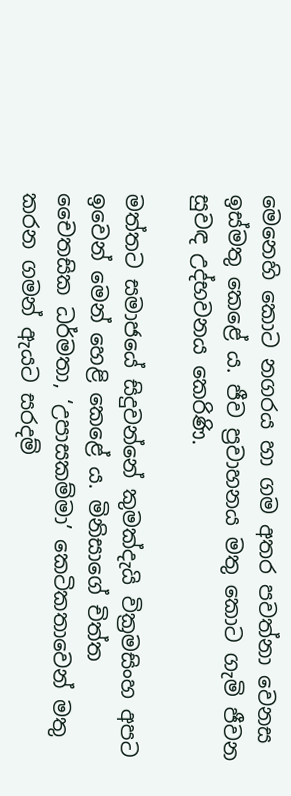මෙනෙහි කොට නගරය හා ගම අතර පවත්නා වෙනස ඉස්මතු කෙළේ ය. ජීව ප්‍රවාහනය මතු කොට ගැමි ජීවන සුවඳ උද්භවනය කෙරිණි.

මත්තට සමාජයේ සිදුවන්නේ කුමක්දැයි වික්‍රමසිංහ අපට ඉවෙන් මෙන් හෙළි කෙළේ ය. මිනිසාගේ චිත්ත චෛතසික ධර්මතා, ‘උපාසකම්මා’ කෙටිකතාවෙන් මතු කරන ගමන් ඇයට සරදම්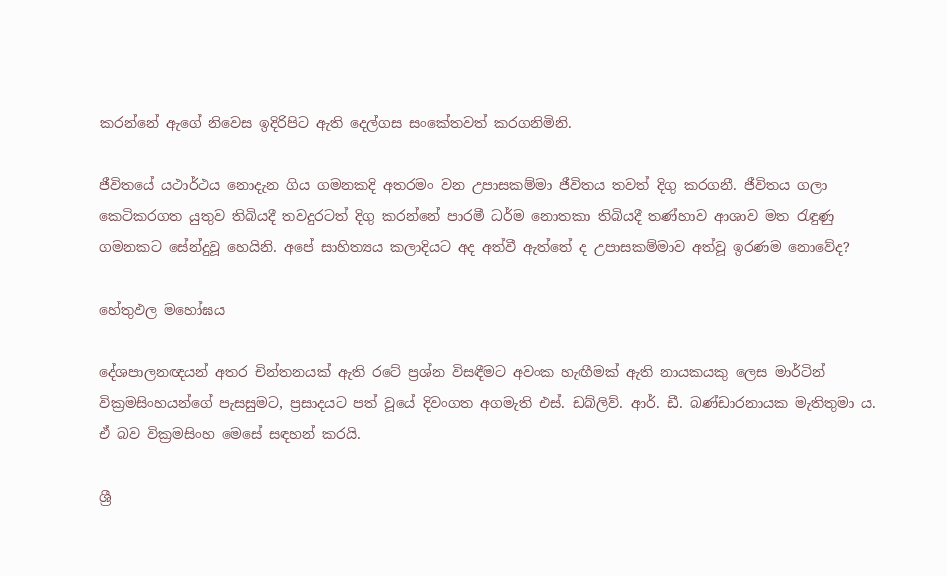කරන්නේ ඇගේ නිවෙස ඉදිරිපිට ඇති දෙල්ගස සංකේතවත් කරගනිමිනි.

ජීවිතයේ යථාර්ථය නොදැන ගිය ගමනකදි අතරමං වන උපාසකම්මා ජීවිතය තවත් දිගු කරගනී. ජීවිතය ගලා කෙටිකරගත යුතුව තිබියදී තවදුරටත් දිගු කරන්නේ පාරමී ධර්ම නොතකා තිබියදී තණ්හාව ආශාව මත රැඳුණු ගමනකට සේන්දුවූ හෙයිනි. අපේ සාහිත්‍යය කලාදියට අද අත්වී ඇත්තේ ද උපාසකම්මාව අත්වූ ඉරණම නොවේද?

හේතුඵල මහෝඝය

දේශපාලනඥයන් අතර චින්තනයක් ඇති රටේ ප්‍රශ්න විසඳීමට අවංක හැඟීමක් ඇති නායකයකු ලෙස මාර්ටින් වික්‍රමසිංහයන්ගේ පැසසුමට, ප්‍රසාදයට පත් වූයේ දිවංගත අගමැති එස්. ඩබ්ලිව්. ආර්. ඩී. බණ්ඩාරනායක මැතිතුමා ය. ඒ බව වික්‍රමසිංහ මෙසේ සඳහන් කරයි.

ශ්‍රී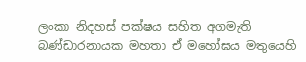ලංකා නිදහස් පක්ෂය සහිත අගමැති බණ්ඩාරනායක මහතා ඒ මහෝඝය මතුයෙහි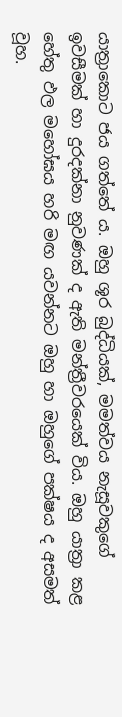යාත්‍රාකොට ජය ගත්තේ ය. ඔහු ශූර බුද්ධියක්, මමත්වය නැසූවකුගේ ඉවසීමක් හා දුරදක්නා නුවණක් ද ඇති මන්ත්‍රීවරයෙක් විය. ඔහු යාත්‍රා කළ හේතු ඵල මහෝඝය හරි මඟ යවන්නට ඔහු හා ඔහුගේ පක්ෂය ද අසමත් වූහ.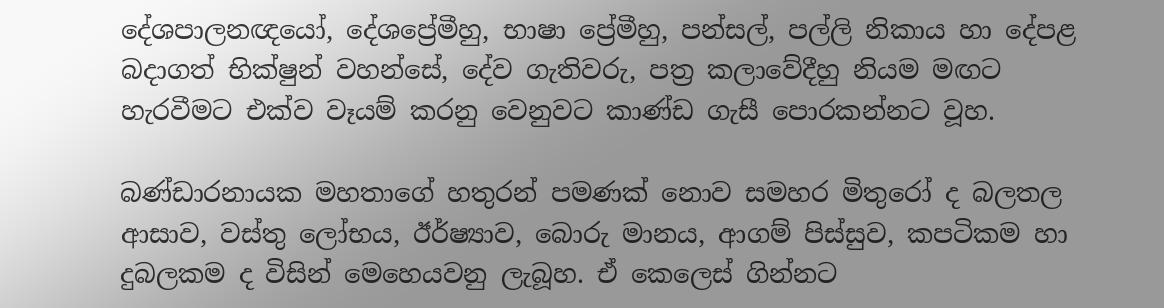දේශපාලනඥයෝ, දේශප්‍රේමීහු, භාෂා ප්‍රේමීහු, පන්සල්, පල්ලි නිකාය හා දේපළ බදාගත් භික්ෂුන් වහන්සේ, දේව ගැතිවරු, පත්‍ර කලාවේදීහු නියම මඟට හැරවීමට එක්ව වෑයම් කරනු වෙනුවට කාණ්ඩ ගැසී පොරකන්නට වූහ.

බණ්ඩාරනායක මහතාගේ හතුරන් පමණක් නොව සමහර මිතු‍රෝ ද බලතල ආසාව, වස්තු ලෝභය, ඊර්ෂ්‍යාව, බොරු මානය, ආගම් පිස්සුව, කපටිකම හා දුබලකම ද විසින් මෙහෙයවනු ලැබූහ. ඒ කෙලෙස් ගින්නට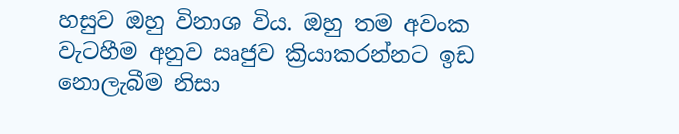හසුව ඔහු විනාශ විය. ඔහු තම අවංක වැටහීම අනුව ඍජුව ක්‍රියාකරන්නට ඉඩ නොලැබීම නිසා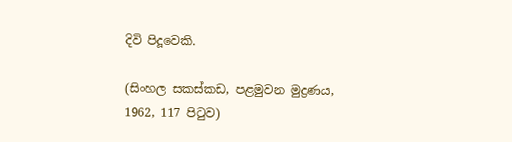දිවි පිදූවෙකි.

(සිංහල සකස්කඩ, පළමුවන මුද්‍රණය,
1962, 117 පිටුව)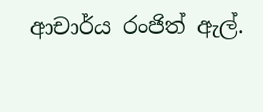ආචාර්ය රංජිත් ඇල්.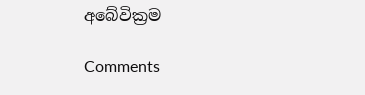අබේවික්‍රම

Comments